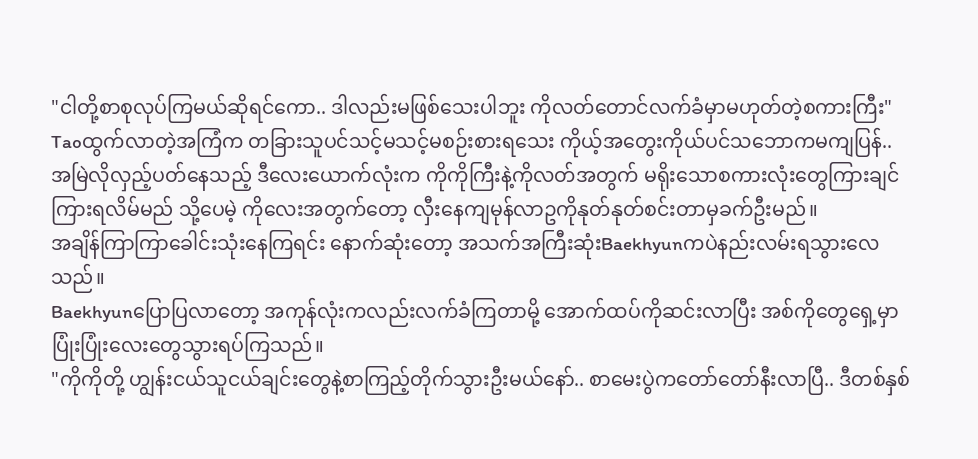"ငါတို့စာစုလုပ်ကြမယ်ဆိုရင်ကော.. ဒါလည်းမဖြစ်သေးပါဘူး ကိုလတ်တောင်လက်ခံမှာမဟုတ်တဲ့စကားကြီး"
Taoထွက်လာတဲ့အကြံက တခြားသူပင်သင့်မသင့်မစဉ်းစားရသေး ကိုယ့်အတွေးကိုယ်ပင်သဘောကမကျပြန်..
အမြဲလိုလှည့်ပတ်နေသည့် ဒီလေးယောက်လုံးက ကိုကိုကြီးနဲ့ကိုလတ်အတွက် မရိုးသောစကားလုံးတွေကြားချင်ကြားရလိမ်မည် သို့ပေမဲ့ ကိုလေးအတွက်တော့ လှီးနေကျမုန်လာဥကိုနုတ်နုတ်စင်းတာမှခက်ဦးမည်။
အချိန်ကြာကြာခေါင်းသုံးနေကြရင်း နောက်ဆုံးတော့ အသက်အကြီးဆုံးBaekhyunကပဲနည်းလမ်းရသွားလေသည်။
Baekhyunပြောပြလာတော့ အကုန်လုံးကလည်းလက်ခံကြတာမို့ အောက်ထပ်ကိုဆင်းလာပြီး အစ်ကိုတွေရှေ့မှာ ပြုံးပြုံးလေးတွေသွားရပ်ကြသည်။
"ကိုကိုတို့ ဟျွန်းငယ်သူငယ်ချင်းတွေနဲ့စာကြည့်တိုက်သွားဦးမယ်နော်.. စာမေးပွဲကတော်တော်နီးလာပြီ.. ဒီတစ်နှစ်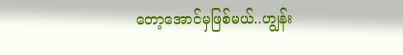တော့အောင်မှဖြစ်မယ်..ဟျွန်း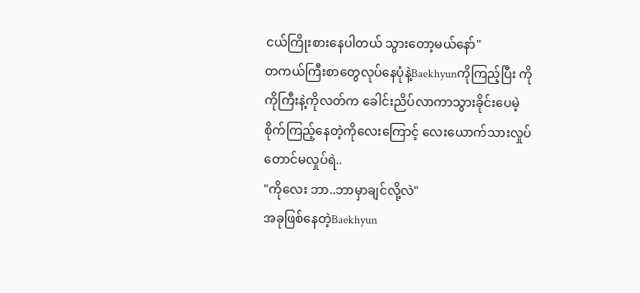ငယ်ကြိုးစားနေပါတယ် သွားတော့မယ်နော်"
တကယ်ကြီးစာတွေလုပ်နေပုံနဲ့Baekhyunကိုကြည့်ပြီး ကိုကိုကြီးနဲ့ကိုလတ်က ခေါင်းညိပ်လာကာသွားခိုင်းပေမဲ့ စိုက်ကြည့်နေတဲ့ကိုလေးကြောင့် လေးယောက်သားလှုပ်တောင်မလှုပ်ရဲ..
"ကိုလေး ဘာ..ဘာမှာချင်လို့လဲ"
အခုဖြစ်နေတဲ့Baekhyun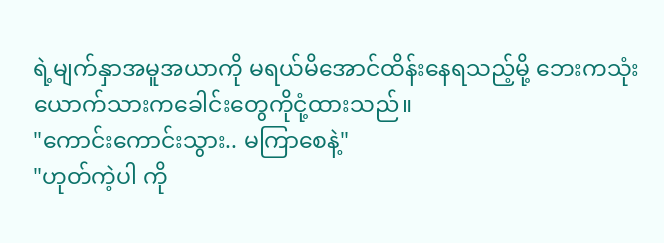ရဲ့မျက်နှာအမူအယာကို မရယ်မိအောင်ထိန်းနေရသည့်မို့ ဘေးကသုံးယောက်သားကခေါင်းတွေကိုငုံ့ထားသည်။
"ကောင်းကောင်းသွား.. မကြာစေနဲ့"
"ဟုတ်ကဲ့ပါ ကို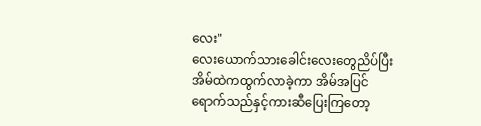လေး"
လေးယောက်သားခေါင်းလေးတွေညိပ်ပြီး အိမ်ထဲကထွက်လာခဲ့ကာ အိမ်အပြင်ရောက်သည်နှင့်ကားဆီပြေးကြတော့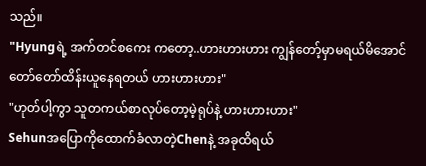သည်။
"Hyungရဲ့ အက်တင်စကေး ကတော့..ဟားဟားဟား ကျွန်တော့်မှာမရယ်မိအောင်တော်တော်ထိန်းယူနေရတယ် ဟားဟားဟား"
"ဟုတ်ပါ့ကွာ သူတကယ်စာလုပ်တော့မဲ့ရုပ်နဲ့ ဟားဟားဟား"
Sehunအပြောကိုထောက်ခံလာတဲ့Chenနဲ့ အခုထိရယ်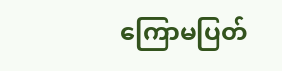ကြောမပြတ်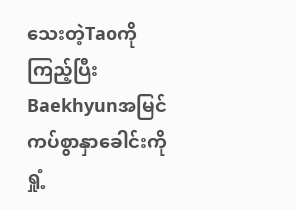သေးတဲ့Taoကိုကြည့်ပြီး Baekhyunအမြင်ကပ်စွာနှာခေါင်းကိုရှုံ့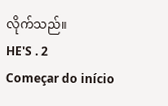လိုက်သည်။
HE'S . 2
Começar do início